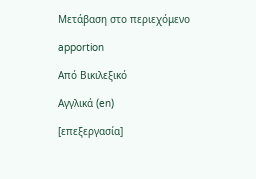Μετάβαση στο περιεχόμενο

apportion

Από Βικιλεξικό

Αγγλικά (en)

[επεξεργασία]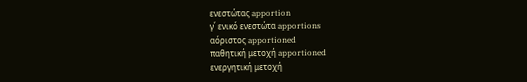ενεστώτας apportion
γ΄ ενικό ενεστώτα apportions
αόριστος apportioned
παθητική μετοχή apportioned
ενεργητική μετοχή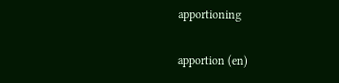apportioning

apportion (en)